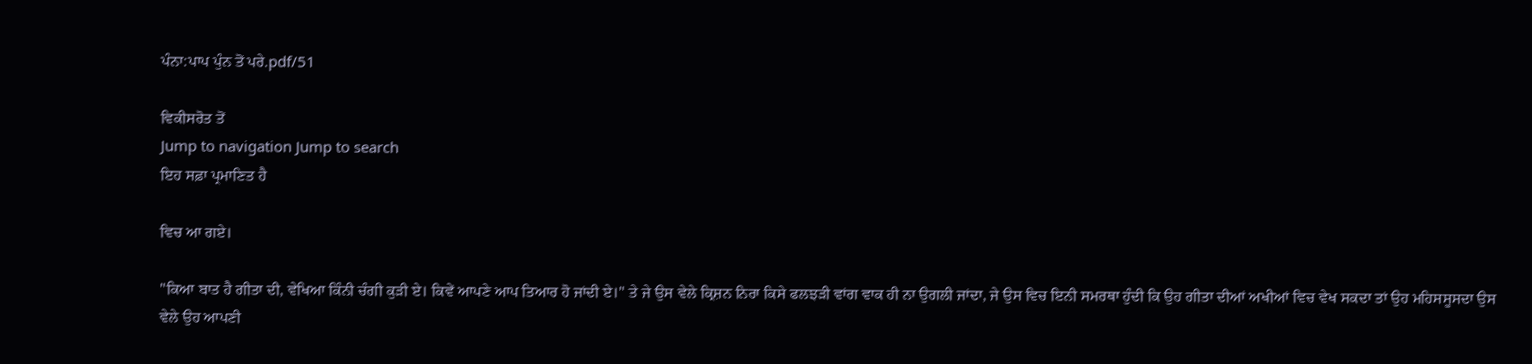ਪੰਨਾ:ਪਾਪ ਪੁੰਨ ਤੋਂ ਪਰੇ.pdf/51

ਵਿਕੀਸਰੋਤ ਤੋਂ
Jump to navigation Jump to search
ਇਹ ਸਫ਼ਾ ਪ੍ਰਮਾਣਿਤ ਹੈ

ਵਿਚ ਆ ਗਏ।

"ਕਿਆ ਬਾਤ ਹੈ ਗੀਤਾ ਦੀ, ਵੇਖਿਆ ਕਿੰਨੀ ਚੰਗੀ ਕੁੜੀ ਏ। ਕਿਵੇਂ ਆਪਣੇ ਆਪ ਤਿਆਰ ਹੋ ਜਾਂਦੀ ਏ।" ਤੇ ਜੇ ਉਸ ਵੇਲੇ ਕ੍ਰਿਸ਼ਨ ਨਿਰਾ ਕਿਸੇ ਫਲਝੜੀ ਵਾਂਗ ਵਾਕ ਹੀ ਨਾ ਉਗਲੀ ਜਾਂਦਾ, ਜੇ ਉਸ ਵਿਚ ਇਨੀ ਸਮਰਥਾ ਹੁੰਦੀ ਕਿ ਉਹ ਗੀਤਾ ਦੀਆਂ ਅਖੀਆਂ ਵਿਚ ਵੇਖ ਸਕਦਾ ਤਾਂ ਉਹ ਮਹਿਸਸੂਸਦਾ ਉਸ ਵੇਲੇ ਉਹ ਆਪਣੀ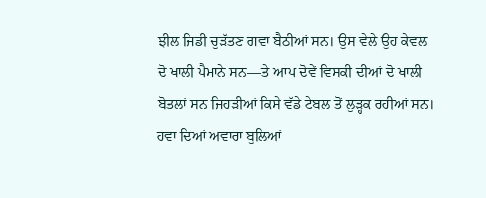ਝੀਲ ਜਿਡੀ ਚੁੜੱਤਣ ਗਵਾ ਬੈਠੀਆਂ ਸਨ। ਉਸ ਵੇਲੇ ਉਹ ਕੇਵਲ ਦੋ ਖਾਲੀ ਪੈਮਾਨੇ ਸਨ—ਤੇ ਆਪ ਦੋਵੇਂ ਵਿਸਕੀ ਦੀਆਂ ਦੋ ਖਾਲੀ ਬੋਤਲਾਂ ਸਨ ਜਿਹੜੀਆਂ ਕਿਸੇ ਵੱਡੇ ਟੇਬਲ ਤੋਂ ਲੁੜ੍ਹਕ ਰਹੀਆਂ ਸਨ। ਹਵਾ ਦਿਆਂ ਅਵਾਰਾ ਬੁਲਿਆਂ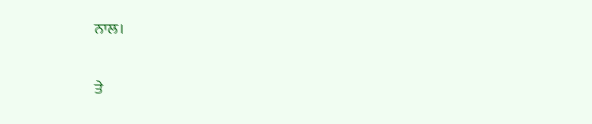ਨਾਲ।

ਤੇ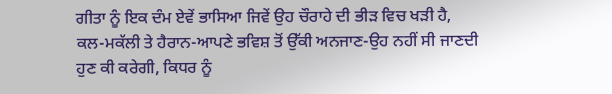ਗੀਤਾ ਨੂੰ ਇਕ ਦੰਮ ਏਵੇਂ ਭਾਸਿਆ ਜਿਵੇਂ ਉਹ ਚੌਰਾਹੇ ਦੀ ਭੀੜ ਵਿਚ ਖੜੀ ਹੈ, ਕਲ-ਮਕੱਲੀ ਤੇ ਹੈਰਾਨ-ਆਪਣੇ ਭਵਿਸ਼ ਤੋਂ ਉੱਕੀ ਅਨਜਾਣ-ਉਹ ਨਹੀਂ ਸੀ ਜਾਣਦੀ ਹੁਣ ਕੀ ਕਰੇਗੀ, ਕਿਧਰ ਨੂੰ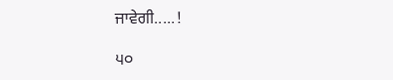ਜਾਵੇਗੀ.....!

੫੦